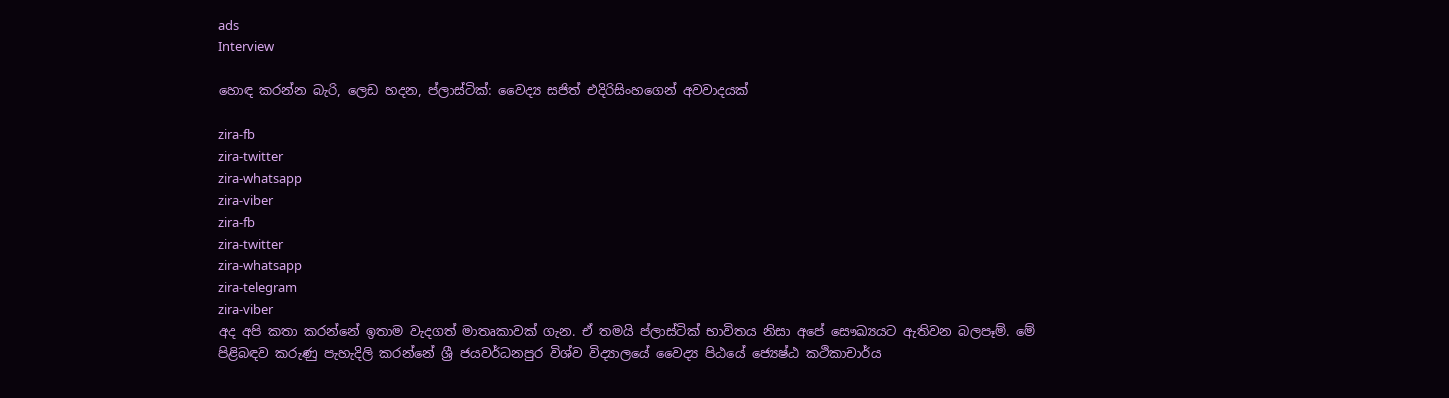ads
Interview

හොඳ කරන්න බැරි, ලෙඩ හදන, ප්ලාස්ටික්: වෛද්‍ය සජිත් එදිරිසිංහගෙන් අවවාදයක්

zira-fb
zira-twitter
zira-whatsapp
zira-viber
zira-fb
zira-twitter
zira-whatsapp
zira-telegram
zira-viber
අද අපි කතා කරන්නේ ඉතාම වැදගත් මාතෘකාවක් ගැන. ඒ තමයි ප්ලාස්ටික් භාවිතය නිසා අපේ සෞඛ්‍යයට ඇතිවන බලපෑම්. මේ පිළිබඳව කරුණු පැහැදිලි කරන්නේ ශ්‍රී ජයවර්ධනපුර විශ්ව විද්‍යාලයේ වෛද්‍ය පිඨයේ ජ්‍යෙෂ්ඨ කථිකාචාර්ය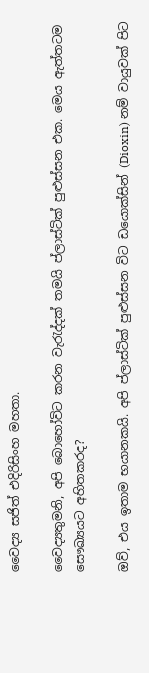වෛද්‍ය සජිත් එදිරිසිංහ මහතා.

වෛද්‍යතුමනි, අපි බොහෝවිට කරන වැරැද්දක් තමයි ප්ලාස්ටික් පුළුස්සන එක. මෙය ඇත්තටම සෞඛ්‍යයට අහිතකරද?

ඔව්, එය ඉතාම භයානකයි. අපි ප්ලාස්ටික් පුළුස්සන විට ඩයොක්සින් (Dioxin) නම් වායුවක් පිට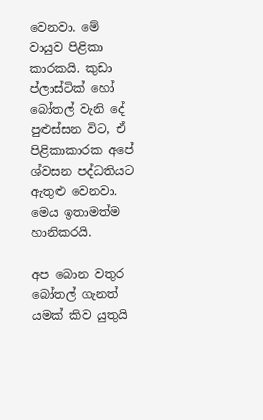වෙනවා. මේ වායුව පිළිකා කාරකයි. කුඩා ප්ලාස්ටික් හෝ බෝතල් වැනි දේ පුළුස්සන විට, ඒ පිළිකාකාරක අපේ ශ්වසන පද්ධතියට ඇතුළු වෙනවා. මෙය ඉතාමත්ම හානිකරයි.

අප බොන වතුර බෝතල් ගැනත් යමක් කිව යුතුයි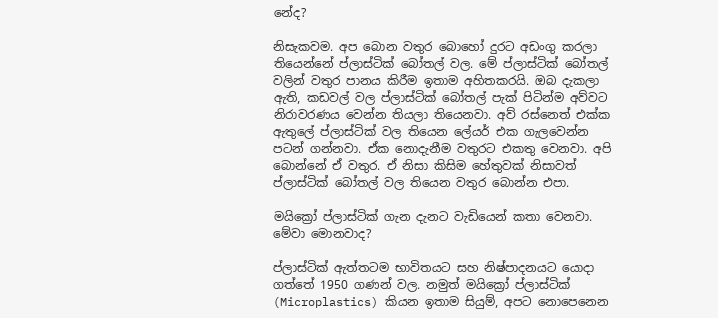නේද?

නිසැකවම. අප බොන වතුර බොහෝ දුරට අඩංගු කරලා තියෙන්නේ ප්ලාස්ටික් බෝතල් වල. මේ ප්ලාස්ටික් බෝතල් වලින් වතුර පානය කිරීම ඉතාම අහිතකරයි. ඔබ දැකලා ඇති, කඩවල් වල ප්ලාස්ටික් බෝතල් පැක් පිටින්ම අව්වට නිරාවරණය වෙන්න තියලා තියෙනවා. අව් රස්නෙත් එක්ක ඇතුලේ ප්ලාස්ටික් වල තියෙන ලේයර් එක ගැලවෙන්න පටන් ගන්නවා. ඒක නොදැනීම වතුරට එකතු වෙනවා. අපි බොන්නේ ඒ වතුර. ඒ නිසා කිසිම හේතුවක් නිසාවත් ප්ලාස්ටික් බෝතල් වල තියෙන වතුර බොන්න එපා.

මයික්‍රෝ ප්ලාස්ටික් ගැන දැනට වැඩියෙන් කතා වෙනවා. මේවා මොනවාද?

ප්ලාස්ටික් ඇත්තටම භාවිතයට සහ නිෂ්පාදනයට යොදා ගත්තේ 1950 ගණන් වල. නමුත් මයික්‍රෝ ප්ලාස්ටික් (Microplastics) කියන ඉතාම සියුම්, අපට නොපෙනෙන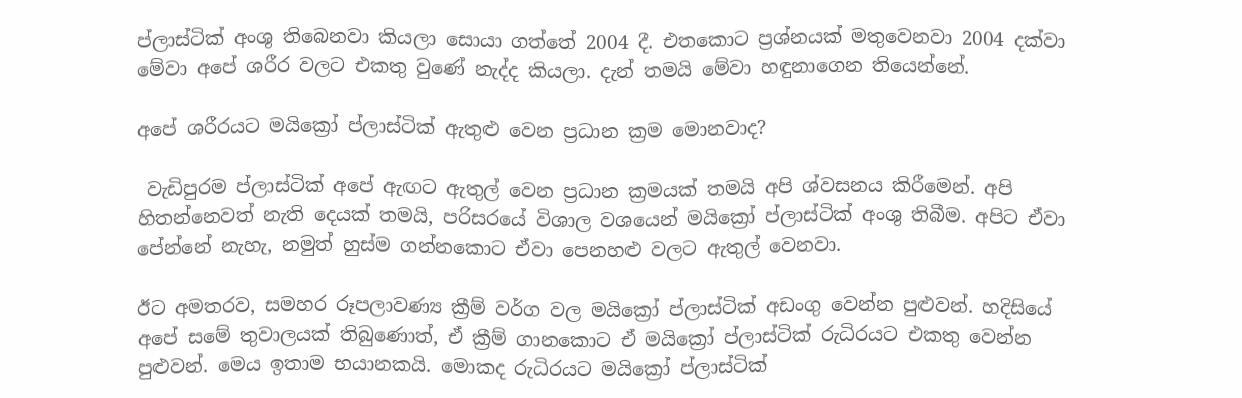ප්ලාස්ටික් අංශු තිබෙනවා කියලා සොයා ගත්තේ 2004 දී. එතකොට ප්‍රශ්නයක් මතුවෙනවා 2004 දක්වා මේවා අපේ ශරීර වලට එකතු වුණේ නැද්ද කියලා. දැන් තමයි මේවා හඳුනාගෙන තියෙන්නේ.

අපේ ශරීරයට මයික්‍රෝ ප්ලාස්ටික් ඇතුළු වෙන ප්‍රධාන ක්‍රම මොනවාද?

 වැඩිපුරම ප්ලාස්ටික් අපේ ඇඟට ඇතුල් වෙන ප්‍රධාන ක්‍රමයක් තමයි අපි ශ්වසනය කිරීමෙන්. අපි හිතන්නෙවත් නැති දෙයක් තමයි, පරිසරයේ විශාල වශයෙන් මයික්‍රෝ ප්ලාස්ටික් අංශු තිබීම. අපිට ඒවා පේන්නේ නැහැ, නමුත් හුස්ම ගන්නකොට ඒවා පෙනහළු වලට ඇතුල් වෙනවා.

ඊට අමතරව, සමහර රූපලාවණ්‍ය ක්‍රීම් වර්ග වල මයික්‍රෝ ප්ලාස්ටික් අඩංගු වෙන්න පුළුවන්. හදිසියේ අපේ සමේ තුවාලයක් තිබුණොත්, ඒ ක්‍රීම් ගානකොට ඒ මයික්‍රෝ ප්ලාස්ටික් රුධිරයට එකතු වෙන්න පුළුවන්. මෙය ඉතාම භයානකයි. මොකද රුධිරයට මයික්‍රෝ ප්ලාස්ටික්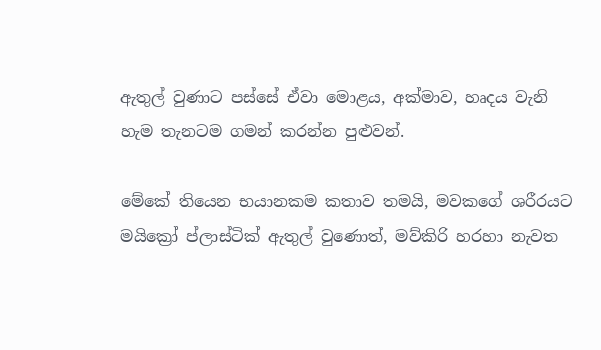ඇතුල් වුණාට පස්සේ ඒවා මොළය, අක්මාව, හෘදය වැනි හැම තැනටම ගමන් කරන්න පුළුවන්.

මේකේ තියෙන භයානකම කතාව තමයි, මවකගේ ශරීරයට මයික්‍රෝ ප්ලාස්ටික් ඇතුල් වුණොත්, මව්කිරි හරහා නැවත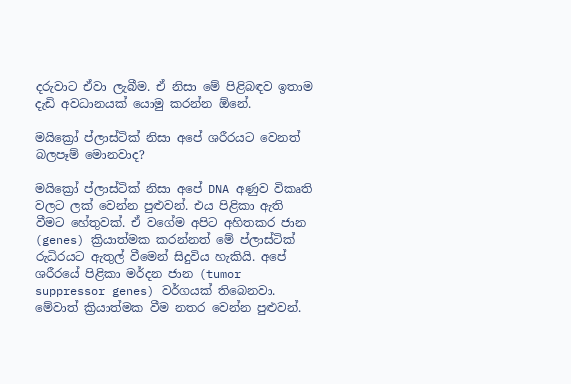දරුවාට ඒවා ලැබීම. ඒ නිසා මේ පිළිබඳව ඉතාම දැඩි අවධානයක් යොමු කරන්න ඕනේ.

මයික්‍රෝ ප්ලාස්ටික් නිසා අපේ ශරීරයට වෙනත් බලපෑම් මොනවාද?

මයික්‍රෝ ප්ලාස්ටික් නිසා අපේ DNA අණුව විකෘති වලට ලක් වෙන්න පුළුවන්. එය පිළිකා ඇති වීමට හේතුවක්. ඒ වගේම අපිට අහිතකර ජාන (genes) ක්‍රියාත්මක කරන්නත් මේ ප්ලාස්ටික් රුධිරයට ඇතුල් වීමෙන් සිදුවිය හැකියි. අපේ ශරීරයේ පිළිකා මර්දන ජාන (tumor suppressor genes) වර්ගයක් තිබෙනවා. මේවාත් ක්‍රියාත්මක වීම නතර වෙන්න පුළුවන්.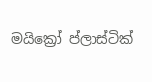මයික්‍රෝ ප්ලාස්ටික්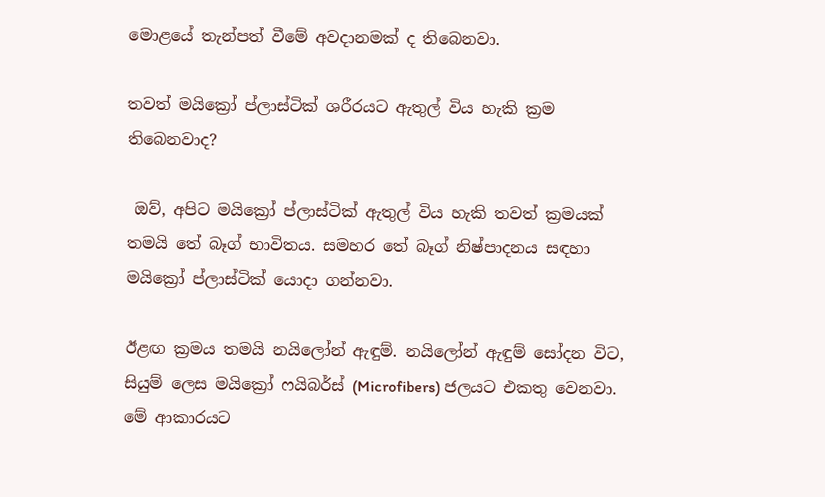මොළයේ තැන්පත් වීමේ අවදානමක් ද තිබෙනවා.

තවත් මයික්‍රෝ ප්ලාස්ටික් ශරීරයට ඇතුල් විය හැකි ක්‍රම තිබෙනවාද?

 ඔව්, අපිට මයික්‍රෝ ප්ලාස්ටික් ඇතුල් විය හැකි තවත් ක්‍රමයක් තමයි තේ බෑග් භාවිතය. සමහර තේ බෑග් නිෂ්පාදනය සඳහා මයික්‍රෝ ප්ලාස්ටික් යොදා ගන්නවා.

ඊළඟ ක්‍රමය තමයි නයිලෝන් ඇඳුම්. නයිලෝන් ඇඳුම් සෝදන විට, සියුම් ලෙස මයික්‍රෝ ෆයිබර්ස් (Microfibers) ජලයට එකතු වෙනවා. මේ ආකාරයට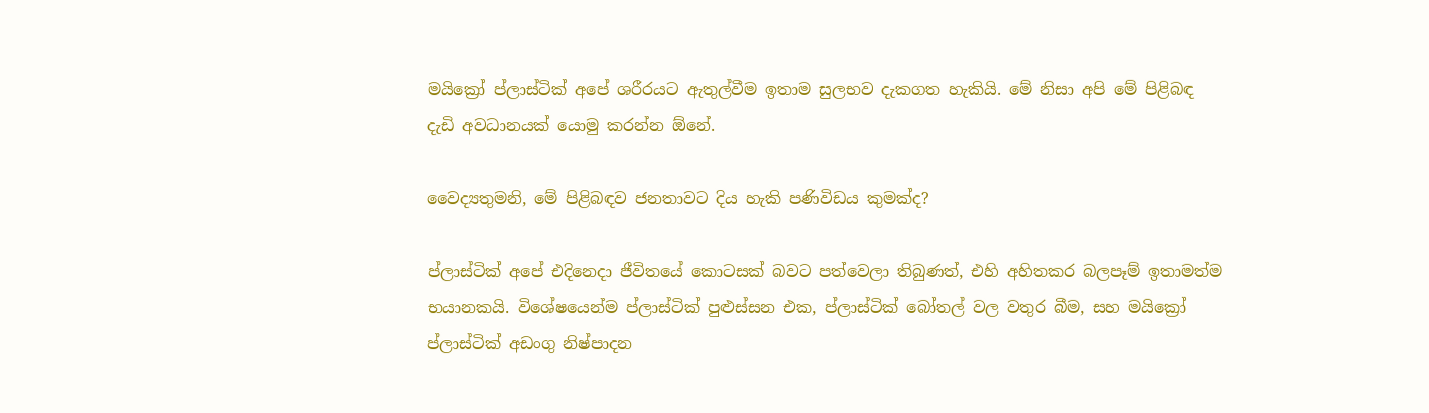මයික්‍රෝ ප්ලාස්ටික් අපේ ශරීරයට ඇතුල්වීම ඉතාම සුලභව දැකගත හැකියි. මේ නිසා අපි මේ පිළිබඳ දැඩි අවධානයක් යොමු කරන්න ඕනේ.

වෛද්‍යතුමනි, මේ පිළිබඳව ජනතාවට දිය හැකි පණිවිඩය කුමක්ද?

ප්ලාස්ටික් අපේ එදිනෙදා ජීවිතයේ කොටසක් බවට පත්වෙලා තිබුණත්, එහි අහිතකර බලපෑම් ඉතාමත්ම භයානකයි. විශේෂයෙන්ම ප්ලාස්ටික් පුළුස්සන එක, ප්ලාස්ටික් බෝතල් වල වතුර බීම, සහ මයික්‍රෝ ප්ලාස්ටික් අඩංගු නිෂ්පාදන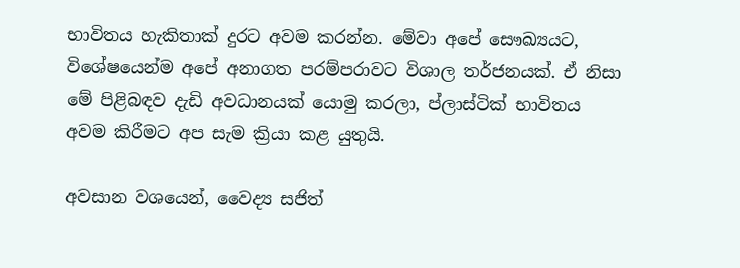භාවිතය හැකිතාක් දුරට අවම කරන්න. මේවා අපේ සෞඛ්‍යයට, විශේෂයෙන්ම අපේ අනාගත පරම්පරාවට විශාල තර්ජනයක්. ඒ නිසා මේ පිළිබඳව දැඩි අවධානයක් යොමු කරලා, ප්ලාස්ටික් භාවිතය අවම කිරීමට අප සැම ක්‍රියා කළ යුතුයි.

අවසාන වශයෙන්, වෛද්‍ය සජිත්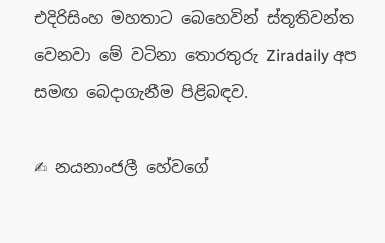එදිරිසිංහ මහතාට බෙහෙවින් ස්තූතිවන්ත වෙනවා මේ වටිනා තොරතුරු Ziradaily අප සමඟ බෙදාගැනීම පිළිබඳව.

✍ නයනාංජලී හේවගේ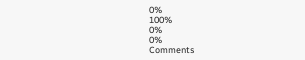0%
100%
0%
0%
Comments